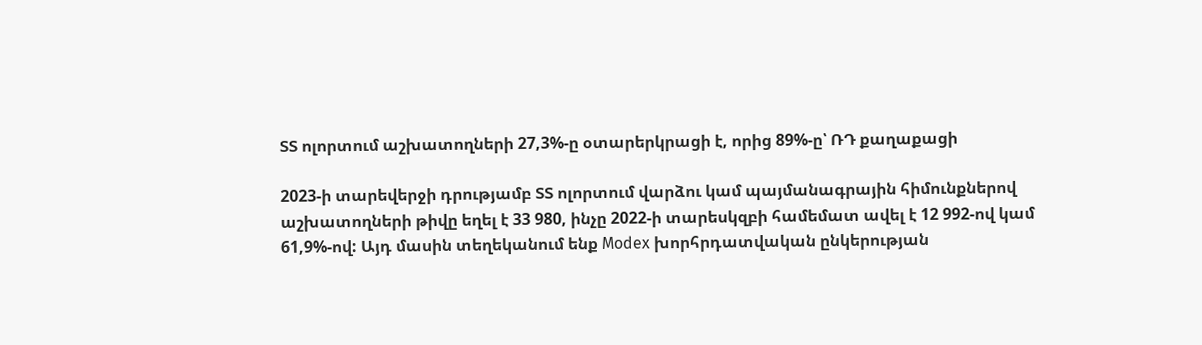ՏՏ ոլորտում աշխատողների 27,3%-ը օտարերկրացի է, որից 89%-ը՝ ՌԴ քաղաքացի

2023-ի տարեվերջի դրությամբ ՏՏ ոլորտում վարձու կամ պայմանագրային հիմունքներով աշխատողների թիվը եղել է 33 980, ինչը 2022-ի տարեսկզբի համեմատ ավել է 12 992-ով կամ 61,9%-ով: Այդ մասին տեղեկանում ենք Modex խորհրդատվական ընկերության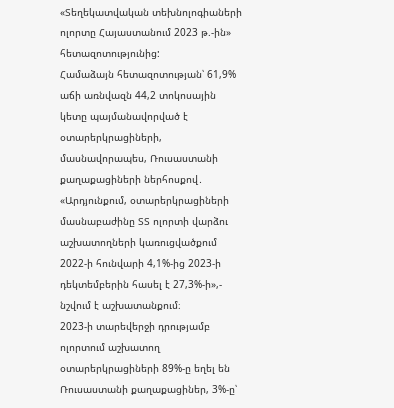«Տեղեկատվական տեխնոլոգիաների ոլորտը Հայաստանում 2023 թ.-ին» հետազոտությունից:
Համաձայն հետազոտության՝ 61,9% աճի առնվազն 44,2 տոկոսային կետը պայմանավորված է օտարերկրացիների, մասնավորապես, Ռուսաստանի քաղաքացիների ներհոսքով․ «Արդյունքում, օտարերկրացիների մասնաբաժինը ՏՏ ոլորտի վարձու աշխատողների կառուցվածքում 2022-ի հունվարի 4,1%-ից 2023-ի դեկտեմբերին հասել է 27,3%-ի»,- նշվում է աշխատանքում։
2023-ի տարեվերջի դրությամբ ոլորտում աշխատող օտարերկրացիների 89%-ը եղել են Ռուսաստանի քաղաքացիներ, 3%-ը՝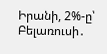Իրանի, 2%-ը՝ Բելառուսի․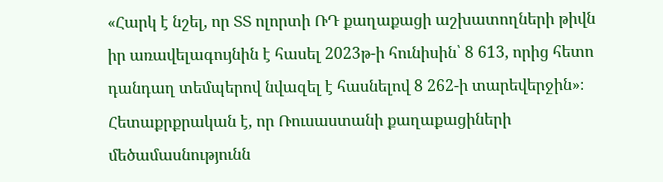«Հարկ է նշել, որ ՏՏ ոլորտի ՌԴ քաղաքացի աշխատողների թիվն իր առավելագույնին է հասել 2023թ-ի հունիսին՝ 8 613, որից հետո դանդաղ տեմպերով նվազել է հասնելով 8 262-ի տարեվերջին»։
Հետաքրքրական է, որ Ռուսաստանի քաղաքացիների մեծամասնությունն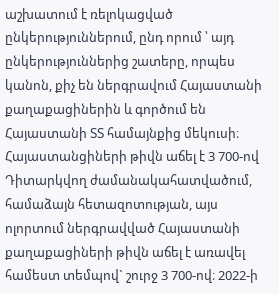աշխատում է ռելոկացված ընկերություններում, ընդ որում ՝ այդ ընկերություններից շատերը, որպես կանոն, քիչ են ներգրավում Հայաստանի քաղաքացիներին և գործում են Հայաստանի ՏՏ համայնքից մեկուսի։
Հայաստանցիների թիվն աճել է 3 700-ով
Դիտարկվող ժամանակահատվածում, համաձայն հետազոտության, այս ոլորտում ներգրավված Հայաստանի քաղաքացիների թիվն աճել է առավել համեստ տեմպով` շուրջ 3 700-ով։ 2022-ի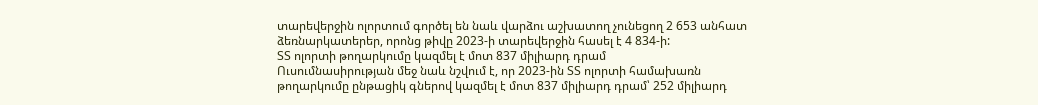տարեվերջին ոլորտում գործել են նաև վարձու աշխատող չունեցող 2 653 անհատ ձեռնարկատերեր, որոնց թիվը 2023-ի տարեվերջին հասել է 4 834-ի:
ՏՏ ոլորտի թողարկումը կազմել է մոտ 837 միլիարդ դրամ
Ուսումնասիրության մեջ նաև նշվում է, որ 2023-ին ՏՏ ոլորտի համախառն թողարկումը ընթացիկ գներով կազմել է մոտ 837 միլիարդ դրամ՝ 252 միլիարդ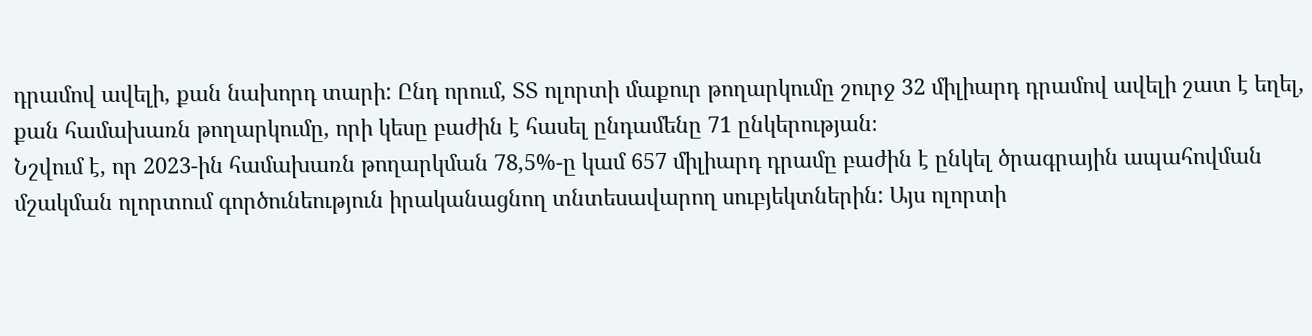դրամով ավելի, քան նախորդ տարի: Ընդ որում, ՏՏ ոլորտի մաքուր թողարկումը շուրջ 32 միլիարդ դրամով ավելի շատ է եղել, քան համախառն թողարկումը, որի կեսը բաժին է հասել ընդամենը 71 ընկերության։
Նշվում է, որ 2023-ին համախառն թողարկման 78,5%-ը կամ 657 միլիարդ դրամը բաժին է ընկել ծրագրային ապահովման մշակման ոլորտում գործունեություն իրականացնող տնտեսավարող սուբյեկտներին: Այս ոլորտի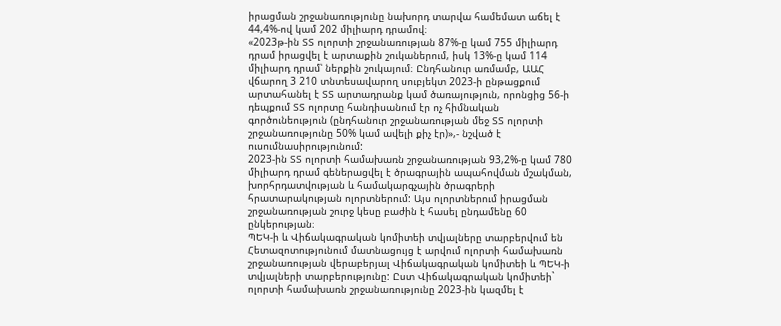իրացման շրջանառությունը նախորդ տարվա համեմատ աճել է 44,4%-ով կամ 202 միլիարդ դրամով։
«2023թ-ին ՏՏ ոլորտի շրջանառության 87%-ը կամ 755 միլիարդ դրամ իրացվել է արտաքին շուկաներում, իսկ 13%-ը կամ 114 միլիարդ դրամ՝ ներքին շուկայում։ Ընդհանուր առմամբ, ԱԱՀ վճարող 3 210 տնտեսավարող սուբյեկտ 2023-ի ընթացքում արտահանել է ՏՏ արտադրանք կամ ծառայություն, որոնցից 56-ի դեպքում ՏՏ ոլորտը հանդիսանում էր ոչ հիմնական գործունեություն (ընդհանուր շրջանառության մեջ ՏՏ ոլորտի շրջանառությունը 50% կամ ավելի քիչ էր)»,- նշված է ուսումնասիրությունում:
2023-ին ՏՏ ոլորտի համախառն շրջանառության 93,2%-ը կամ 780 միլիարդ դրամ գեներացվել է ծրագրային ապահովման մշակման, խորհրդատվության և համակարգչային ծրագրերի հրատարակության ոլորտներում: Այս ոլորտներում իրացման շրջանառության շուրջ կեսը բաժին է հասել ընդամենը 60 ընկերության։
ՊԵԿ-ի և Վիճակագրական կոմիտեի տվյալները տարբերվում են
Հետազոտությունում մատնացույց է արվում ոլորտի համախառն շրջանառության վերաբերյալ Վիճակագրական կոմիտեի և ՊԵԿ-ի տվյալների տարբերությունը: Ըստ Վիճակագրական կոմիտեի` ոլորտի համախառն շրջանառությունը 2023-ին կազմել է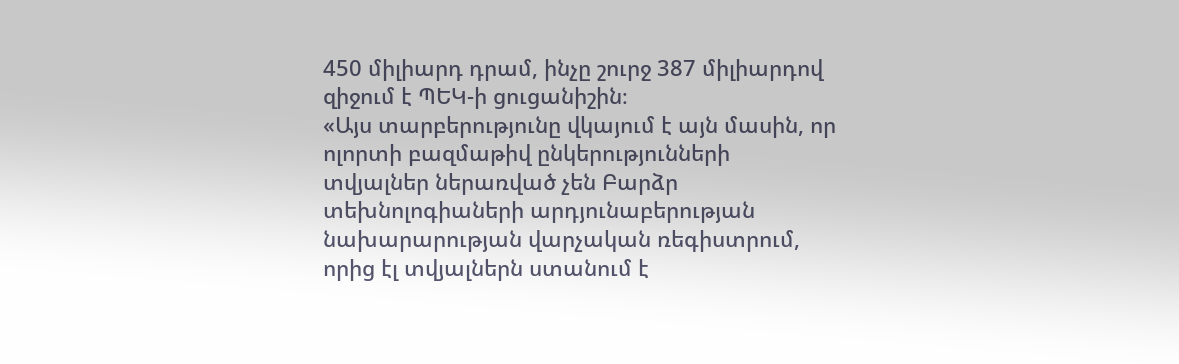450 միլիարդ դրամ, ինչը շուրջ 387 միլիարդով զիջում է ՊԵԿ-ի ցուցանիշին։
«Այս տարբերությունը վկայում է այն մասին, որ ոլորտի բազմաթիվ ընկերությունների տվյալներ ներառված չեն Բարձր տեխնոլոգիաների արդյունաբերության նախարարության վարչական ռեգիստրում, որից էլ տվյալներն ստանում է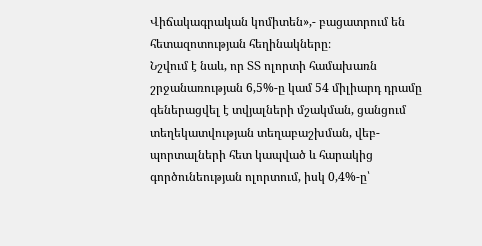Վիճակագրական կոմիտեն»,- բացատրում են հետազոտության հեղինակները։
Նշվում է նաև, որ ՏՏ ոլորտի համախառն շրջանառության 6,5%-ը կամ 54 միլիարդ դրամը գեներացվել է տվյալների մշակման, ցանցում տեղեկատվության տեղաբաշխման, վեբ-պորտալների հետ կապված և հարակից գործունեության ոլորտում, իսկ 0,4%-ը՝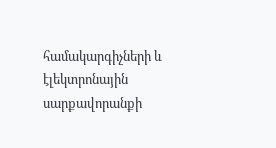համակարգիչների և էլեկտրոնային սարքավորանքի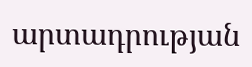արտադրության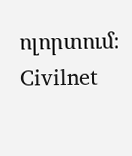ոլորտում։
Civilnet